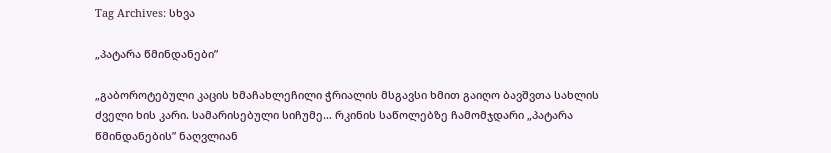Tag Archives: სხვა

„პატარა წმინდანები”

„გაბოროტებული კაცის ხმაჩახლეჩილი ჭრიალის მსგავსი ხმით გაიღო ბავშვთა სახლის ძველი ხის კარი. სამარისებული სიჩუმე… რკინის საწოლებზე ჩამომჯდარი „პატარა წმინდანების” ნაღვლიან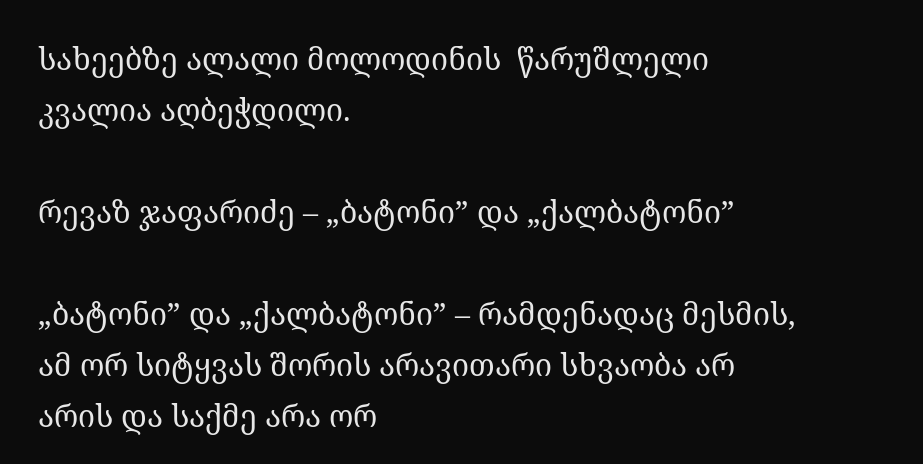სახეებზე ალალი მოლოდინის  წარუშლელი კვალია აღბეჭდილი.

რევაზ ჯაფარიძე – „ბატონი” და „ქალბატონი”

„ბატონი” და „ქალბატონი” – რამდენადაც მესმის, ამ ორ სიტყვას შორის არავითარი სხვაობა არ არის და საქმე არა ორ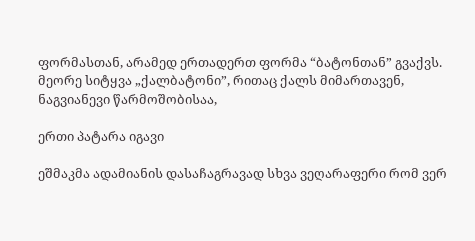ფორმასთან, არამედ ერთადერთ ფორმა “ბატონთან” გვაქვს. მეორე სიტყვა „ქალბატონი”, რითაც ქალს მიმართავენ, ნაგვიანევი წარმოშობისაა,

ერთი პატარა იგავი

ეშმაკმა ადამიანის დასაჩაგრავად სხვა ვეღარაფერი რომ ვერ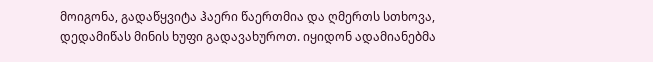მოიგონა, გადაწყვიტა ჰაერი წაერთმია და ღმერთს სთხოვა, დედამიწას მინის ხუფი გადავახუროთ. იყიდონ ადამიანებმა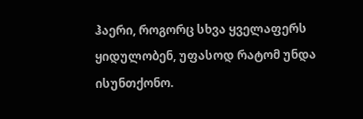ჰაერი, როგორც სხვა ყველაფერს ყიდულობენ, უფასოდ რატომ უნდა ისუნთქონო.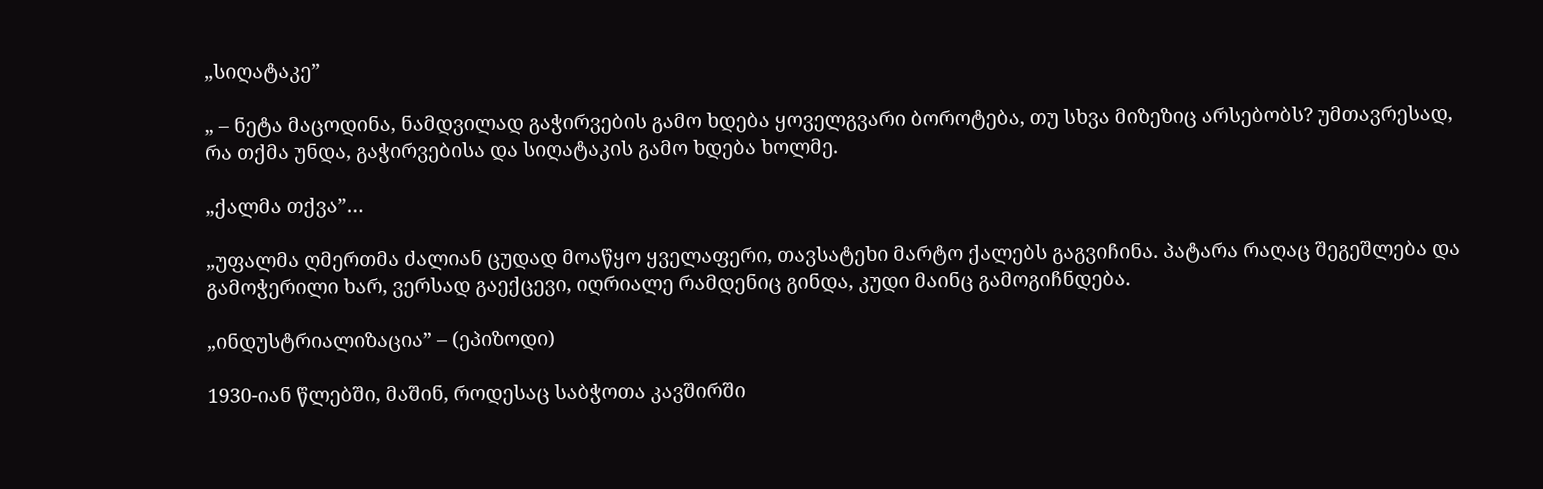„სიღატაკე”

„ – ნეტა მაცოდინა, ნამდვილად გაჭირვების გამო ხდება ყოველგვარი ბოროტება, თუ სხვა მიზეზიც არსებობს? უმთავრესად, რა თქმა უნდა, გაჭირვებისა და სიღატაკის გამო ხდება ხოლმე.

„ქალმა თქვა”…

„უფალმა ღმერთმა ძალიან ცუდად მოაწყო ყველაფერი, თავსატეხი მარტო ქალებს გაგვიჩინა. პატარა რაღაც შეგეშლება და გამოჭერილი ხარ, ვერსად გაექცევი, იღრიალე რამდენიც გინდა, კუდი მაინც გამოგიჩნდება.

„ინდუსტრიალიზაცია” – (ეპიზოდი)

1930-იან წლებში, მაშინ, როდესაც საბჭოთა კავშირში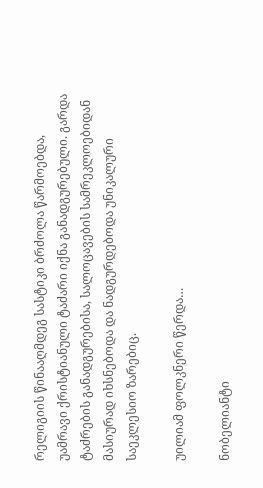რელიგიის წინააღმდეგ სასტიკი ბრძოლა წარმოებდა, უამრავი ქრისტიანული ტაძარი იქნა განადგურებული. გარდა ტაძრების განადგურებისა, სალოცავების სამრეკლოებიდან მასიურად იხსნებოდა და ნადგურდებოდა უნიკალური საეკლესიო ზარებიც.

უილიამ ფოლკნერი წერდა…

ნობელიანტი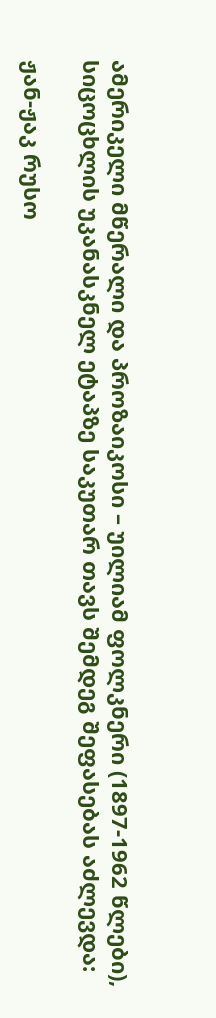ამერიკელი მწერალი და პროზაიკოსი – უილიამ ფოლკნერი (1897-1962 წლები), სიცოცხლის უკანასკნელ ეტაპზე საკუთარ თავს შემდეგ შეფასებას აძლევდა:

ჟან-ჟაკ რუსო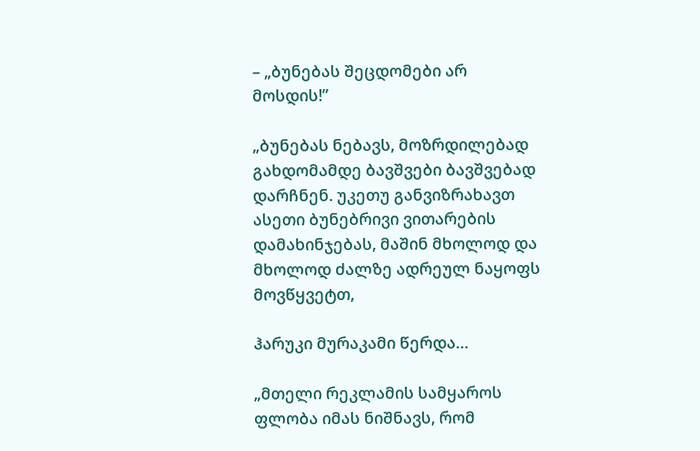– „ბუნებას შეცდომები არ მოსდის!”

„ბუნებას ნებავს, მოზრდილებად გახდომამდე ბავშვები ბავშვებად დარჩნენ. უკეთუ განვიზრახავთ ასეთი ბუნებრივი ვითარების დამახინჯებას, მაშინ მხოლოდ და მხოლოდ ძალზე ადრეულ ნაყოფს მოვწყვეტთ,

ჰარუკი მურაკამი წერდა…

„მთელი რეკლამის სამყაროს ფლობა იმას ნიშნავს, რომ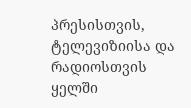პრესისთვის, ტელევიზიისა და რადიოსთვის ყელში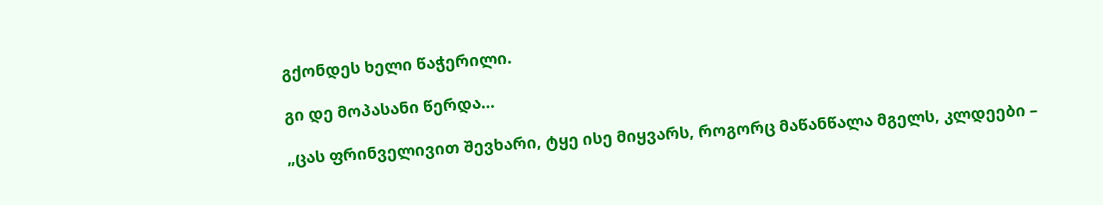გქონდეს ხელი წაჭერილი.

გი დე მოპასანი წერდა…

„ცას ფრინველივით შევხარი, ტყე ისე მიყვარს, როგორც მაწანწალა მგელს, კლდეები –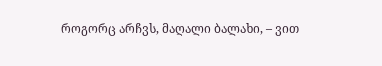როგორც არჩვს, მაღალი ბალახი, – ვით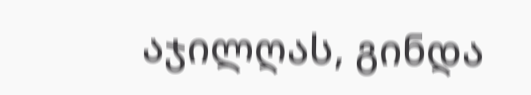აჯილღას, გინდა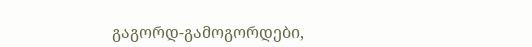გაგორდ-გამოგორდები,